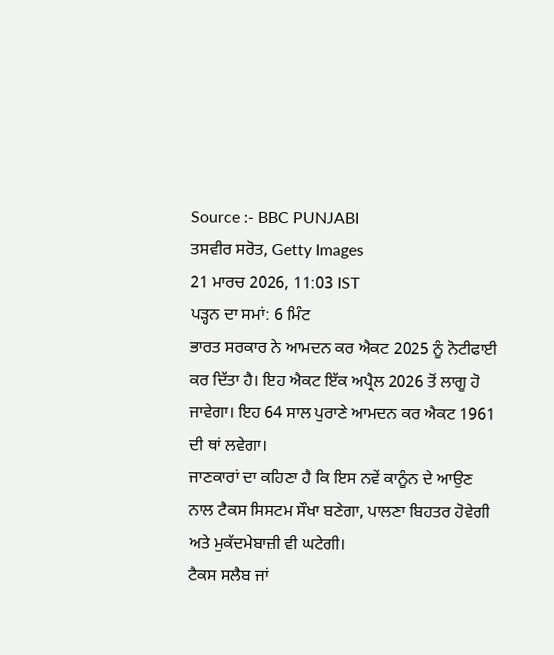Source :- BBC PUNJABI
ਤਸਵੀਰ ਸਰੋਤ, Getty Images
21 ਮਾਰਚ 2026, 11:03 IST
ਪੜ੍ਹਨ ਦਾ ਸਮਾਂ: 6 ਮਿੰਟ
ਭਾਰਤ ਸਰਕਾਰ ਨੇ ਆਮਦਨ ਕਰ ਐਕਟ 2025 ਨੂੰ ਨੋਟੀਫਾਈ ਕਰ ਦਿੱਤਾ ਹੈ। ਇਹ ਐਕਟ ਇੱਕ ਅਪ੍ਰੈਲ 2026 ਤੋਂ ਲਾਗੂ ਹੋ ਜਾਵੇਗਾ। ਇਹ 64 ਸਾਲ ਪੁਰਾਣੇ ਆਮਦਨ ਕਰ ਐਕਟ 1961 ਦੀ ਥਾਂ ਲਵੇਗਾ।
ਜਾਣਕਾਰਾਂ ਦਾ ਕਹਿਣਾ ਹੈ ਕਿ ਇਸ ਨਵੇਂ ਕਾਨੂੰਨ ਦੇ ਆਉਣ ਨਾਲ ਟੈਕਸ ਸਿਸਟਮ ਸੌਖਾ ਬਣੇਗਾ, ਪਾਲਣਾ ਬਿਹਤਰ ਹੋਵੇਗੀ ਅਤੇ ਮੁਕੱਦਮੇਬਾਜ਼ੀ ਵੀ ਘਟੇਗੀ।
ਟੈਕਸ ਸਲੈਬ ਜਾਂ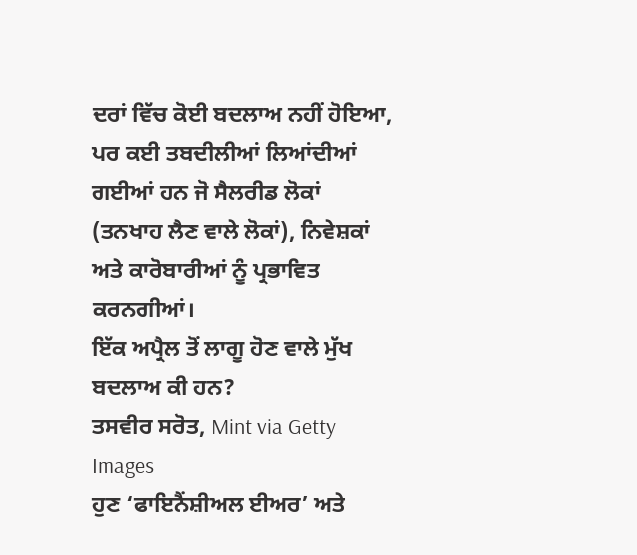ਦਰਾਂ ਵਿੱਚ ਕੋਈ ਬਦਲਾਅ ਨਹੀਂ ਹੋਇਆ, ਪਰ ਕਈ ਤਬਦੀਲੀਆਂ ਲਿਆਂਦੀਆਂ ਗਈਆਂ ਹਨ ਜੋ ਸੈਲਰੀਡ ਲੋਕਾਂ (ਤਨਖਾਹ ਲੈਣ ਵਾਲੇ ਲੋਕਾਂ), ਨਿਵੇਸ਼ਕਾਂ ਅਤੇ ਕਾਰੋਬਾਰੀਆਂ ਨੂੰ ਪ੍ਰਭਾਵਿਤ ਕਰਨਗੀਆਂ।
ਇੱਕ ਅਪ੍ਰੈਲ ਤੋਂ ਲਾਗੂ ਹੋਣ ਵਾਲੇ ਮੁੱਖ ਬਦਲਾਅ ਕੀ ਹਨ?
ਤਸਵੀਰ ਸਰੋਤ, Mint via Getty Images
ਹੁਣ ‘ਫਾਇਨੈਂਸ਼ੀਅਲ ਈਅਰ’ ਅਤੇ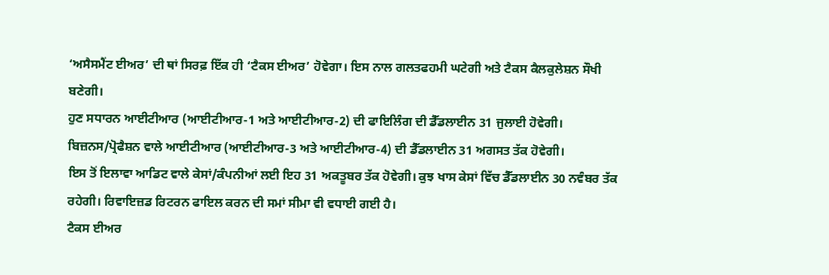‘ਅਸੈਸਮੈਂਟ ਈਅਰ’ ਦੀ ਥਾਂ ਸਿਰਫ਼ ਇੱਕ ਹੀ ‘ਟੈਕਸ ਈਅਰ’ ਹੋਵੇਗਾ। ਇਸ ਨਾਲ ਗਲਤਫਹਮੀ ਘਟੇਗੀ ਅਤੇ ਟੈਕਸ ਕੈਲਕੁਲੇਸ਼ਨ ਸੌਖੀ ਬਣੇਗੀ।
ਹੁਣ ਸਧਾਰਨ ਆਈਟੀਆਰ (ਆਈਟੀਆਰ-1 ਅਤੇ ਆਈਟੀਆਰ-2) ਦੀ ਫਾਇਲਿੰਗ ਦੀ ਡੈੱਡਲਾਈਨ 31 ਜੁਲਾਈ ਹੋਵੇਗੀ। ਬਿਜ਼ਨਸ/ਪ੍ਰੋਫੈਸ਼ਨ ਵਾਲੇ ਆਈਟੀਆਰ (ਆਈਟੀਆਰ-3 ਅਤੇ ਆਈਟੀਆਰ-4) ਦੀ ਡੈੱਡਲਾਈਨ 31 ਅਗਸਤ ਤੱਕ ਹੋਵੇਗੀ।
ਇਸ ਤੋਂ ਇਲਾਵਾ ਆਡਿਟ ਵਾਲੇ ਕੇਸਾਂ/ਕੰਪਨੀਆਂ ਲਈ ਇਹ 31 ਅਕਤੂਬਰ ਤੱਕ ਹੋਵੇਗੀ। ਕੁਝ ਖਾਸ ਕੇਸਾਂ ਵਿੱਚ ਡੈੱਡਲਾਈਨ 30 ਨਵੰਬਰ ਤੱਕ ਰਹੇਗੀ। ਰਿਵਾਇਜ਼ਡ ਰਿਟਰਨ ਫਾਇਲ ਕਰਨ ਦੀ ਸਮਾਂ ਸੀਮਾ ਵੀ ਵਧਾਈ ਗਈ ਹੈ।
ਟੈਕਸ ਈਅਰ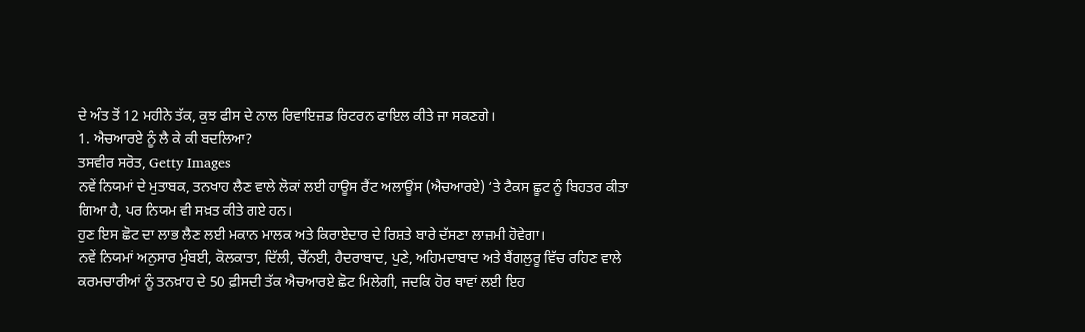ਦੇ ਅੰਤ ਤੋਂ 12 ਮਹੀਨੇ ਤੱਕ, ਕੁਝ ਫੀਸ ਦੇ ਨਾਲ ਰਿਵਾਇਜ਼ਡ ਰਿਟਰਨ ਫਾਇਲ ਕੀਤੇ ਜਾ ਸਕਣਗੇ।
1. ਐਚਆਰਏ ਨੂੰ ਲੈ ਕੇ ਕੀ ਬਦਲਿਆ?
ਤਸਵੀਰ ਸਰੋਤ, Getty Images
ਨਵੇਂ ਨਿਯਮਾਂ ਦੇ ਮੁਤਾਬਕ, ਤਨਖਾਹ ਲੈਣ ਵਾਲੇ ਲੋਕਾਂ ਲਈ ਹਾਊਸ ਰੈਂਟ ਅਲਾਊਂਸ (ਐਚਆਰਏ) ‘ਤੇ ਟੈਕਸ ਛੂਟ ਨੂੰ ਬਿਹਤਰ ਕੀਤਾ ਗਿਆ ਹੈ, ਪਰ ਨਿਯਮ ਵੀ ਸਖ਼ਤ ਕੀਤੇ ਗਏ ਹਨ।
ਹੁਣ ਇਸ ਛੋਟ ਦਾ ਲਾਭ ਲੈਣ ਲਈ ਮਕਾਨ ਮਾਲਕ ਅਤੇ ਕਿਰਾਏਦਾਰ ਦੇ ਰਿਸ਼ਤੇ ਬਾਰੇ ਦੱਸਣਾ ਲਾਜ਼ਮੀ ਹੋਵੇਗਾ।
ਨਵੇਂ ਨਿਯਮਾਂ ਅਨੁਸਾਰ ਮੁੰਬਈ, ਕੋਲਕਾਤਾ, ਦਿੱਲੀ, ਚੇੱਨਈ, ਹੈਦਰਾਬਾਦ, ਪੁਣੇ, ਅਹਿਮਦਾਬਾਦ ਅਤੇ ਬੈਂਗਲੁਰੂ ਵਿੱਚ ਰਹਿਣ ਵਾਲੇ ਕਰਮਚਾਰੀਆਂ ਨੂੰ ਤਨਖ਼ਾਹ ਦੇ 50 ਫ਼ੀਸਦੀ ਤੱਕ ਐਚਆਰਏ ਛੋਟ ਮਿਲੇਗੀ, ਜਦਕਿ ਹੋਰ ਥਾਵਾਂ ਲਈ ਇਹ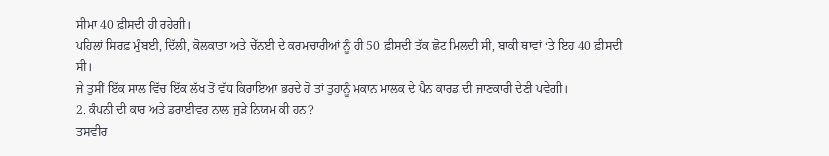ਸੀਮਾ 40 ਫ਼ੀਸਦੀ ਹੀ ਰਹੇਗੀ।
ਪਹਿਲਾਂ ਸਿਰਫ਼ ਮੁੰਬਈ, ਦਿੱਲੀ, ਕੋਲਕਾਤਾ ਅਤੇ ਚੇੱਨਈ ਦੇ ਕਰਮਚਾਰੀਆਂ ਨੂੰ ਹੀ 50 ਫ਼ੀਸਦੀ ਤੱਕ ਛੋਟ ਮਿਲਦੀ ਸੀ, ਬਾਕੀ ਥਾਵਾਂ ‘ਤੇ ਇਹ 40 ਫ਼ੀਸਦੀ ਸੀ।
ਜੇ ਤੁਸੀਂ ਇੱਕ ਸਾਲ ਵਿੱਚ ਇੱਕ ਲੱਖ ਤੋਂ ਵੱਧ ਕਿਰਾਇਆ ਭਰਦੇ ਹੋ ਤਾਂ ਤੁਹਾਨੂੰ ਮਕਾਨ ਮਾਲਕ ਦੇ ਪੈਨ ਕਾਰਡ ਦੀ ਜਾਣਕਾਰੀ ਦੇਣੀ ਪਵੇਗੀ।
2. ਕੰਪਨੀ ਦੀ ਕਾਰ ਅਤੇ ਡਰਾਈਵਰ ਨਾਲ ਜੁੜੇ ਨਿਯਮ ਕੀ ਹਨ?
ਤਸਵੀਰ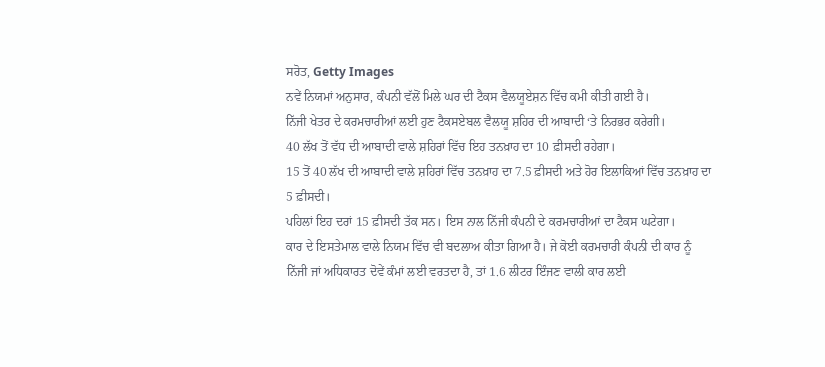ਸਰੋਤ, Getty Images
ਨਵੇਂ ਨਿਯਮਾਂ ਅਨੁਸਾਰ, ਕੰਪਨੀ ਵੱਲੋਂ ਮਿਲੇ ਘਰ ਦੀ ਟੈਕਸ ਵੈਲਯੂਏਸ਼ਨ ਵਿੱਚ ਕਮੀ ਕੀਤੀ ਗਈ ਹੈ।
ਨਿੱਜੀ ਖੇਤਰ ਦੇ ਕਰਮਚਾਰੀਆਂ ਲਈ ਹੁਣ ਟੈਕਸਏਬਲ ਵੈਲਯੂ ਸ਼ਹਿਰ ਦੀ ਆਬਾਦੀ ‘ਤੇ ਨਿਰਭਰ ਕਰੇਗੀ।
40 ਲੱਖ ਤੋਂ ਵੱਧ ਦੀ ਆਬਾਦੀ ਵਾਲੇ ਸ਼ਹਿਰਾਂ ਵਿੱਚ ਇਹ ਤਨਖ਼ਾਹ ਦਾ 10 ਫ਼ੀਸਦੀ ਰਹੇਗਾ।
15 ਤੋਂ 40 ਲੱਖ ਦੀ ਆਬਾਦੀ ਵਾਲੇ ਸ਼ਹਿਰਾਂ ਵਿੱਚ ਤਨਖ਼ਾਹ ਦਾ 7.5 ਫ਼ੀਸਦੀ ਅਤੇ ਹੋਰ ਇਲਾਕਿਆਂ ਵਿੱਚ ਤਨਖ਼ਾਹ ਦਾ 5 ਫ਼ੀਸਦੀ।
ਪਹਿਲਾਂ ਇਹ ਦਰਾਂ 15 ਫ਼ੀਸਦੀ ਤੱਕ ਸਨ। ਇਸ ਨਾਲ ਨਿੱਜੀ ਕੰਪਨੀ ਦੇ ਕਰਮਚਾਰੀਆਂ ਦਾ ਟੈਕਸ ਘਟੇਗਾ।
ਕਾਰ ਦੇ ਇਸਤੇਮਾਲ ਵਾਲੇ ਨਿਯਮ ਵਿੱਚ ਵੀ ਬਦਲਾਅ ਕੀਤਾ ਗਿਆ ਹੈ। ਜੇ ਕੋਈ ਕਰਮਚਾਰੀ ਕੰਪਨੀ ਦੀ ਕਾਰ ਨੂੰ ਨਿੱਜੀ ਜਾਂ ਅਧਿਕਾਰਤ ਦੋਵੇਂ ਕੰਮਾਂ ਲਈ ਵਰਤਦਾ ਹੈ, ਤਾਂ 1.6 ਲੀਟਰ ਇੰਜਣ ਵਾਲੀ ਕਾਰ ਲਈ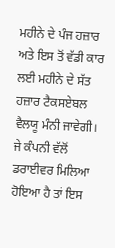ਮਹੀਨੇ ਦੇ ਪੰਜ ਹਜ਼ਾਰ ਅਤੇ ਇਸ ਤੋਂ ਵੱਡੀ ਕਾਰ ਲਈ ਮਹੀਨੇ ਦੇ ਸੱਤ ਹਜ਼ਾਰ ਟੈਕਸਏਬਲ ਵੈਲਯੂ ਮੰਨੀ ਜਾਵੇਗੀ।
ਜੇ ਕੰਪਨੀ ਵੱਲੋਂ ਡਰਾਈਵਰ ਮਿਲਿਆ ਹੋਇਆ ਹੈ ਤਾਂ ਇਸ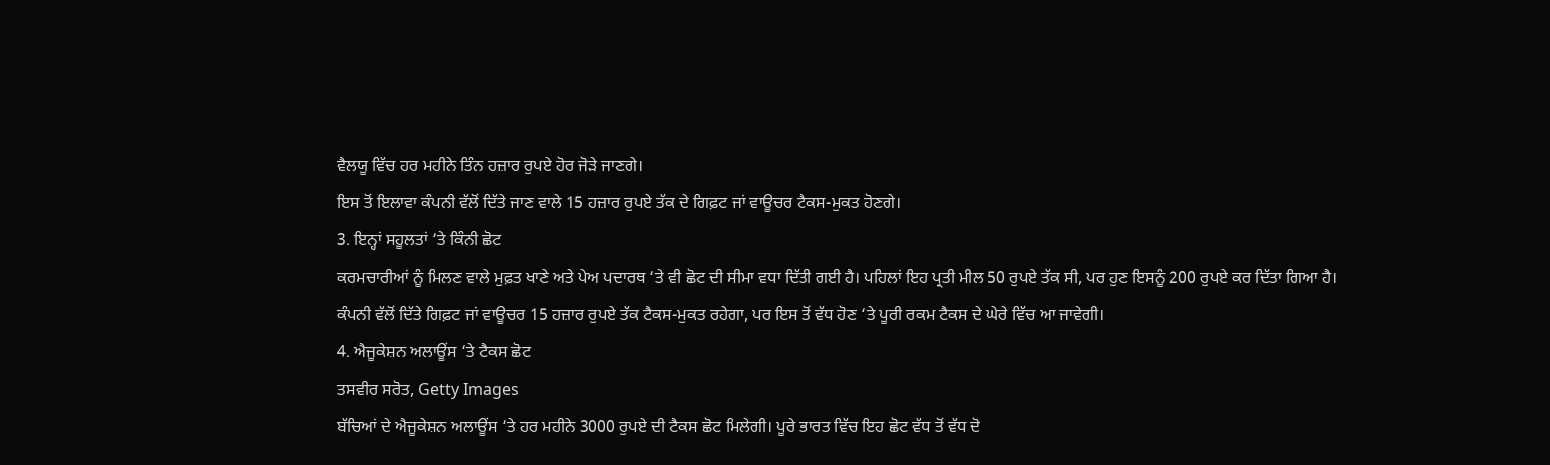ਵੈਲਯੂ ਵਿੱਚ ਹਰ ਮਹੀਨੇ ਤਿੰਨ ਹਜ਼ਾਰ ਰੁਪਏ ਹੋਰ ਜੋੜੇ ਜਾਣਗੇ।
ਇਸ ਤੋਂ ਇਲਾਵਾ ਕੰਪਨੀ ਵੱਲੋਂ ਦਿੱਤੇ ਜਾਣ ਵਾਲੇ 15 ਹਜ਼ਾਰ ਰੁਪਏ ਤੱਕ ਦੇ ਗਿਫ਼ਟ ਜਾਂ ਵਾਊਚਰ ਟੈਕਸ-ਮੁਕਤ ਹੋਣਗੇ।
3. ਇਨ੍ਹਾਂ ਸਹੂਲਤਾਂ ‘ਤੇ ਕਿੰਨੀ ਛੋਟ
ਕਰਮਚਾਰੀਆਂ ਨੂੰ ਮਿਲਣ ਵਾਲੇ ਮੁਫ਼ਤ ਖਾਣੇ ਅਤੇ ਪੇਅ ਪਦਾਰਥ ‘ਤੇ ਵੀ ਛੋਟ ਦੀ ਸੀਮਾ ਵਧਾ ਦਿੱਤੀ ਗਈ ਹੈ। ਪਹਿਲਾਂ ਇਹ ਪ੍ਰਤੀ ਮੀਲ 50 ਰੁਪਏ ਤੱਕ ਸੀ, ਪਰ ਹੁਣ ਇਸਨੂੰ 200 ਰੁਪਏ ਕਰ ਦਿੱਤਾ ਗਿਆ ਹੈ।
ਕੰਪਨੀ ਵੱਲੋਂ ਦਿੱਤੇ ਗਿਫ਼ਟ ਜਾਂ ਵਾਊਚਰ 15 ਹਜ਼ਾਰ ਰੁਪਏ ਤੱਕ ਟੈਕਸ-ਮੁਕਤ ਰਹੇਗਾ, ਪਰ ਇਸ ਤੋਂ ਵੱਧ ਹੋਣ ‘ਤੇ ਪੂਰੀ ਰਕਮ ਟੈਕਸ ਦੇ ਘੇਰੇ ਵਿੱਚ ਆ ਜਾਵੇਗੀ।
4. ਐਜੂਕੇਸ਼ਨ ਅਲਾਊਂਸ ‘ਤੇ ਟੈਕਸ ਛੋਟ
ਤਸਵੀਰ ਸਰੋਤ, Getty Images
ਬੱਚਿਆਂ ਦੇ ਐਜੂਕੇਸ਼ਨ ਅਲਾਊਂਸ ‘ਤੇ ਹਰ ਮਹੀਨੇ 3000 ਰੁਪਏ ਦੀ ਟੈਕਸ ਛੋਟ ਮਿਲੇਗੀ। ਪੂਰੇ ਭਾਰਤ ਵਿੱਚ ਇਹ ਛੋਟ ਵੱਧ ਤੋਂ ਵੱਧ ਦੋ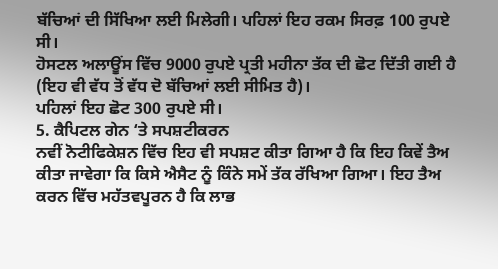ਬੱਚਿਆਂ ਦੀ ਸਿੱਖਿਆ ਲਈ ਮਿਲੇਗੀ। ਪਹਿਲਾਂ ਇਹ ਰਕਮ ਸਿਰਫ਼ 100 ਰੁਪਏ ਸੀ।
ਹੋਸਟਲ ਅਲਾਊਂਸ ਵਿੱਚ 9000 ਰੁਪਏ ਪ੍ਰਤੀ ਮਹੀਨਾ ਤੱਕ ਦੀ ਛੋਟ ਦਿੱਤੀ ਗਈ ਹੈ (ਇਹ ਵੀ ਵੱਧ ਤੋਂ ਵੱਧ ਦੋ ਬੱਚਿਆਂ ਲਈ ਸੀਮਿਤ ਹੈ)।
ਪਹਿਲਾਂ ਇਹ ਛੋਟ 300 ਰੁਪਏ ਸੀ।
5. ਕੈਪਿਟਲ ਗੇਨ ‘ਤੇ ਸਪਸ਼ਟੀਕਰਨ
ਨਵੀਂ ਨੋਟੀਫਿਕੇਸ਼ਨ ਵਿੱਚ ਇਹ ਵੀ ਸਪਸ਼ਟ ਕੀਤਾ ਗਿਆ ਹੈ ਕਿ ਇਹ ਕਿਵੇਂ ਤੈਅ ਕੀਤਾ ਜਾਵੇਗਾ ਕਿ ਕਿਸੇ ਐਸੈਟ ਨੂੰ ਕਿੰਨੇ ਸਮੇਂ ਤੱਕ ਰੱਖਿਆ ਗਿਆ। ਇਹ ਤੈਅ ਕਰਨ ਵਿੱਚ ਮਹੱਤਵਪੂਰਨ ਹੈ ਕਿ ਲਾਭ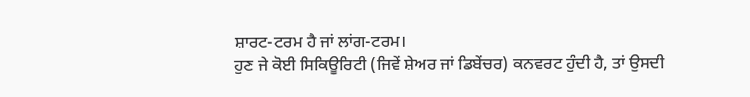ਸ਼ਾਰਟ-ਟਰਮ ਹੈ ਜਾਂ ਲਾਂਗ-ਟਰਮ।
ਹੁਣ ਜੇ ਕੋਈ ਸਿਕਿਊਰਿਟੀ (ਜਿਵੇਂ ਸ਼ੇਅਰ ਜਾਂ ਡਿਬੇਂਚਰ) ਕਨਵਰਟ ਹੁੰਦੀ ਹੈ, ਤਾਂ ਉਸਦੀ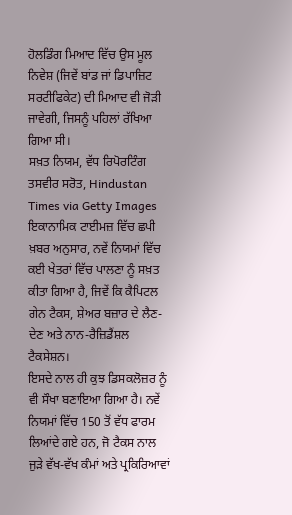ਹੋਲਡਿੰਗ ਮਿਆਦ ਵਿੱਚ ਉਸ ਮੂਲ ਨਿਵੇਸ਼ (ਜਿਵੇਂ ਬਾਂਡ ਜਾਂ ਡਿਪਾਜ਼ਿਟ ਸਰਟੀਫਿਕੇਟ) ਦੀ ਮਿਆਦ ਵੀ ਜੋੜੀ ਜਾਵੇਗੀ, ਜਿਸਨੂੰ ਪਹਿਲਾਂ ਰੱਖਿਆ ਗਿਆ ਸੀ।
ਸਖ਼ਤ ਨਿਯਮ, ਵੱਧ ਰਿਪੋਰਟਿੰਗ
ਤਸਵੀਰ ਸਰੋਤ, Hindustan Times via Getty Images
ਇਕਾਨਾਮਿਕ ਟਾਈਮਜ਼ ਵਿੱਚ ਛਪੀ ਖ਼ਬਰ ਅਨੁਸਾਰ, ਨਵੇਂ ਨਿਯਮਾਂ ਵਿੱਚ ਕਈ ਖੇਤਰਾਂ ਵਿੱਚ ਪਾਲਣਾ ਨੂੰ ਸਖ਼ਤ ਕੀਤਾ ਗਿਆ ਹੈ, ਜਿਵੇਂ ਕਿ ਕੈਪਿਟਲ ਗੇਨ ਟੈਕਸ, ਸ਼ੇਅਰ ਬਜ਼ਾਰ ਦੇ ਲੈਣ-ਦੇਣ ਅਤੇ ਨਾਨ-ਰੈਜ਼ਿਡੈਂਸ਼ਲ ਟੈਕਸੇਸ਼ਨ।
ਇਸਦੇ ਨਾਲ ਹੀ ਕੁਝ ਡਿਸਕਲੋਜ਼ਰ ਨੂੰ ਵੀ ਸੌਖਾ ਬਣਾਇਆ ਗਿਆ ਹੈ। ਨਵੇਂ ਨਿਯਮਾਂ ਵਿੱਚ 150 ਤੋਂ ਵੱਧ ਫਾਰਮ ਲਿਆਂਦੇ ਗਏ ਹਨ, ਜੋ ਟੈਕਸ ਨਾਲ ਜੁੜੇ ਵੱਖ-ਵੱਖ ਕੰਮਾਂ ਅਤੇ ਪ੍ਰਕਿਰਿਆਵਾਂ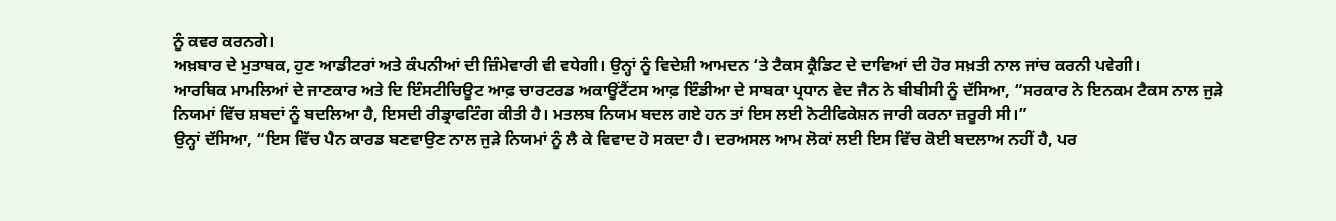ਨੂੰ ਕਵਰ ਕਰਨਗੇ।
ਅਖ਼ਬਾਰ ਦੇ ਮੁਤਾਬਕ, ਹੁਣ ਆਡੀਟਰਾਂ ਅਤੇ ਕੰਪਨੀਆਂ ਦੀ ਜ਼ਿੰਮੇਵਾਰੀ ਵੀ ਵਧੇਗੀ। ਉਨ੍ਹਾਂ ਨੂੰ ਵਿਦੇਸ਼ੀ ਆਮਦਨ ‘ਤੇ ਟੈਕਸ ਕ੍ਰੈਡਿਟ ਦੇ ਦਾਵਿਆਂ ਦੀ ਹੋਰ ਸਖ਼ਤੀ ਨਾਲ ਜਾਂਚ ਕਰਨੀ ਪਵੇਗੀ।
ਆਰਥਿਕ ਮਾਮਲਿਆਂ ਦੇ ਜਾਣਕਾਰ ਅਤੇ ਦਿ ਇੰਸਟੀਚਿਊਟ ਆਫ਼ ਚਾਰਟਰਡ ਅਕਾਊਂਟੈਂਟਸ ਆਫ਼ ਇੰਡੀਆ ਦੇ ਸਾਬਕਾ ਪ੍ਰਧਾਨ ਵੇਦ ਜੈਨ ਨੇ ਬੀਬੀਸੀ ਨੂੰ ਦੱਸਿਆ, “ਸਰਕਾਰ ਨੇ ਇਨਕਮ ਟੈਕਸ ਨਾਲ ਜੁੜੇ ਨਿਯਮਾਂ ਵਿੱਚ ਸ਼ਬਦਾਂ ਨੂੰ ਬਦਲਿਆ ਹੈ, ਇਸਦੀ ਰੀਡ੍ਰਾਫਟਿੰਗ ਕੀਤੀ ਹੈ। ਮਤਲਬ ਨਿਯਮ ਬਦਲ ਗਏ ਹਨ ਤਾਂ ਇਸ ਲਈ ਨੋਟੀਫਿਕੇਸ਼ਨ ਜਾਰੀ ਕਰਨਾ ਜ਼ਰੂਰੀ ਸੀ।”
ਉਨ੍ਹਾਂ ਦੱਸਿਆ, “ਇਸ ਵਿੱਚ ਪੈਨ ਕਾਰਡ ਬਣਵਾਉਣ ਨਾਲ ਜੁੜੇ ਨਿਯਮਾਂ ਨੂੰ ਲੈ ਕੇ ਵਿਵਾਦ ਹੋ ਸਕਦਾ ਹੈ। ਦਰਅਸਲ ਆਮ ਲੋਕਾਂ ਲਈ ਇਸ ਵਿੱਚ ਕੋਈ ਬਦਲਾਅ ਨਹੀਂ ਹੈ, ਪਰ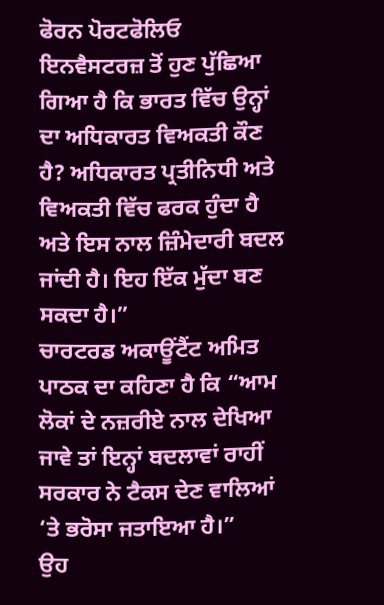ਫੋਰਨ ਪੋਰਟਫੋਲਿਓ ਇਨਵੈਸਟਰਜ਼ ਤੋਂ ਹੁਣ ਪੁੱਛਿਆ ਗਿਆ ਹੈ ਕਿ ਭਾਰਤ ਵਿੱਚ ਉਨ੍ਹਾਂ ਦਾ ਅਧਿਕਾਰਤ ਵਿਅਕਤੀ ਕੌਣ ਹੈ? ਅਧਿਕਾਰਤ ਪ੍ਰਤੀਨਿਧੀ ਅਤੇ ਵਿਅਕਤੀ ਵਿੱਚ ਫਰਕ ਹੁੰਦਾ ਹੈ ਅਤੇ ਇਸ ਨਾਲ ਜ਼ਿੰਮੇਦਾਰੀ ਬਦਲ ਜਾਂਦੀ ਹੈ। ਇਹ ਇੱਕ ਮੁੱਦਾ ਬਣ ਸਕਦਾ ਹੈ।”
ਚਾਰਟਰਡ ਅਕਾਊਂਟੈਂਟ ਅਮਿਤ ਪਾਠਕ ਦਾ ਕਹਿਣਾ ਹੈ ਕਿ “ਆਮ ਲੋਕਾਂ ਦੇ ਨਜ਼ਰੀਏ ਨਾਲ ਦੇਖਿਆ ਜਾਵੇ ਤਾਂ ਇਨ੍ਹਾਂ ਬਦਲਾਵਾਂ ਰਾਹੀਂ ਸਰਕਾਰ ਨੇ ਟੈਕਸ ਦੇਣ ਵਾਲਿਆਂ ‘ਤੇ ਭਰੋਸਾ ਜਤਾਇਆ ਹੈ।”
ਉਹ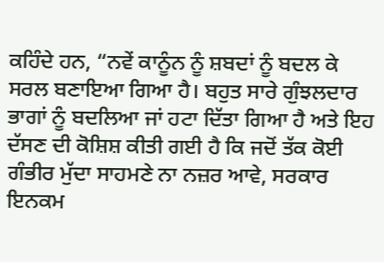ਕਹਿੰਦੇ ਹਨ, “ਨਵੇਂ ਕਾਨੂੰਨ ਨੂੰ ਸ਼ਬਦਾਂ ਨੂੰ ਬਦਲ ਕੇ ਸਰਲ ਬਣਾਇਆ ਗਿਆ ਹੈ। ਬਹੁਤ ਸਾਰੇ ਗੁੰਝਲਦਾਰ ਭਾਗਾਂ ਨੂੰ ਬਦਲਿਆ ਜਾਂ ਹਟਾ ਦਿੱਤਾ ਗਿਆ ਹੈ ਅਤੇ ਇਹ ਦੱਸਣ ਦੀ ਕੋਸ਼ਿਸ਼ ਕੀਤੀ ਗਈ ਹੈ ਕਿ ਜਦੋਂ ਤੱਕ ਕੋਈ ਗੰਭੀਰ ਮੁੱਦਾ ਸਾਹਮਣੇ ਨਾ ਨਜ਼ਰ ਆਵੇ, ਸਰਕਾਰ ਇਨਕਮ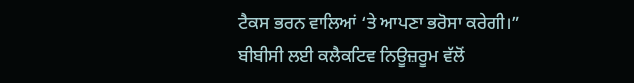ਟੈਕਸ ਭਰਨ ਵਾਲਿਆਂ ‘ਤੇ ਆਪਣਾ ਭਰੋਸਾ ਕਰੇਗੀ।”
ਬੀਬੀਸੀ ਲਈ ਕਲੈਕਟਿਵ ਨਿਊਜ਼ਰੂਮ ਵੱਲੋਂ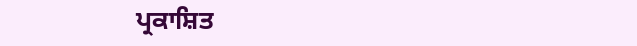ਪ੍ਰਕਾਸ਼ਿਤ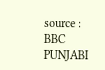source : BBC PUNJABI